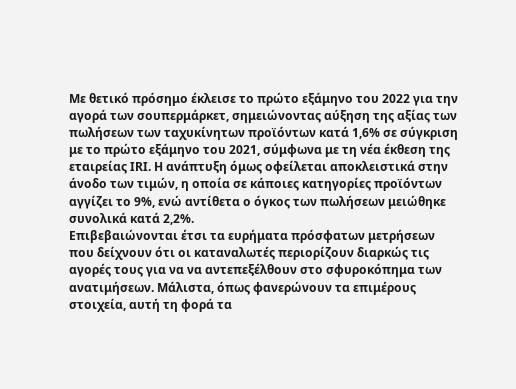Με θετικό πρόσημο έκλεισε το πρώτο εξάμηνο του 2022 για την αγορά των σουπερμάρκετ, σημειώνοντας αύξηση της αξίας των πωλήσεων των ταχυκίνητων προϊόντων κατά 1,6% σε σύγκριση με το πρώτο εξάμηνο του 2021, σύμφωνα με τη νέα έκθεση της εταιρείας IRI. Η ανάπτυξη όμως οφείλεται αποκλειστικά στην άνοδο των τιμών, η οποία σε κάποιες κατηγορίες προϊόντων αγγίζει το 9%, ενώ αντίθετα ο όγκος των πωλήσεων μειώθηκε συνολικά κατά 2,2%.
Επιβεβαιώνονται έτσι τα ευρήματα πρόσφατων μετρήσεων που δείχνουν ότι οι καταναλωτές περιορίζουν διαρκώς τις αγορές τους για να να αντεπεξέλθουν στο σφυροκόπημα των ανατιμήσεων. Μάλιστα, όπως φανερώνουν τα επιμέρους στοιχεία, αυτή τη φορά τα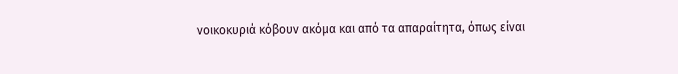νοικοκυριά κόβουν ακόμα και από τα απαραίτητα, όπως είναι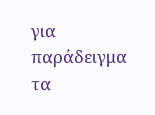για παράδειγμα τα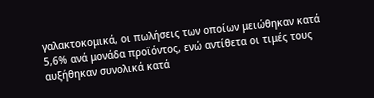γαλακτοκομικά, οι πωλήσεις των οποίων μειώθηκαν κατά 5,6% ανά μονάδα προϊόντος, ενώ αντίθετα οι τιμές τους αυξήθηκαν συνολικά κατά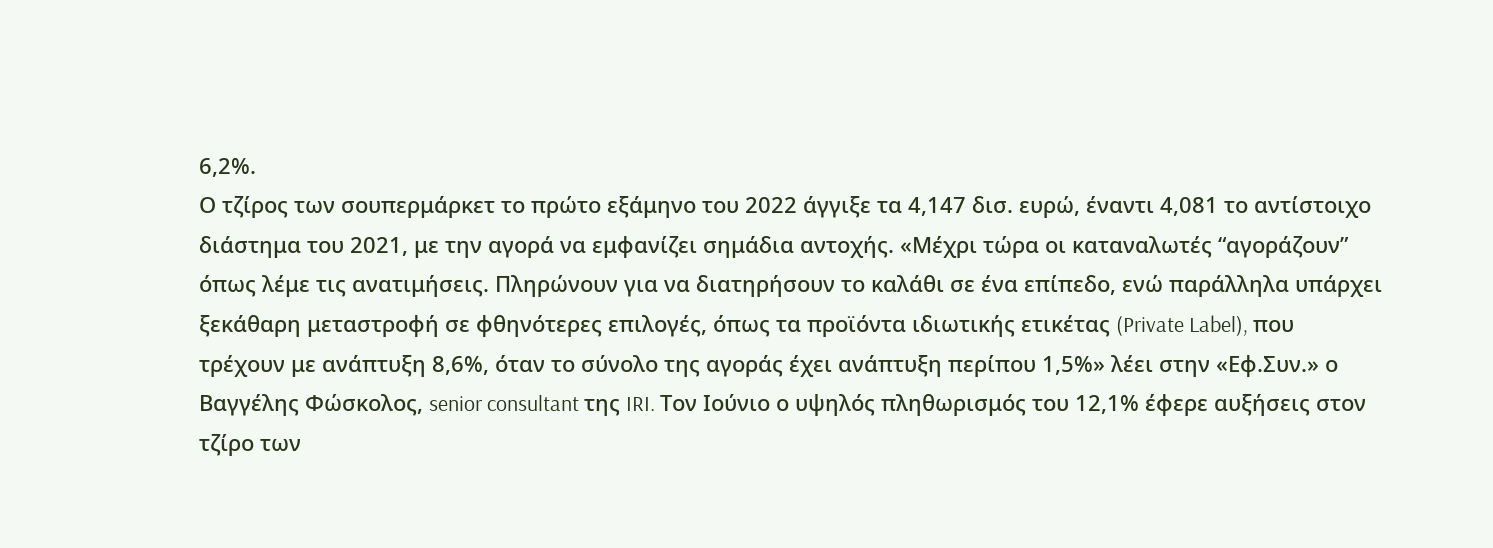6,2%.
Ο τζίρος των σουπερμάρκετ το πρώτο εξάμηνο του 2022 άγγιξε τα 4,147 δισ. ευρώ, έναντι 4,081 το αντίστοιχο διάστημα του 2021, με την αγορά να εμφανίζει σημάδια αντοχής. «Μέχρι τώρα οι καταναλωτές “αγοράζουν” όπως λέμε τις ανατιμήσεις. Πληρώνουν για να διατηρήσουν το καλάθι σε ένα επίπεδο, ενώ παράλληλα υπάρχει ξεκάθαρη μεταστροφή σε φθηνότερες επιλογές, όπως τα προϊόντα ιδιωτικής ετικέτας (Private Label), που τρέχουν με ανάπτυξη 8,6%, όταν το σύνολο της αγοράς έχει ανάπτυξη περίπου 1,5%» λέει στην «Εφ.Συν.» ο Βαγγέλης Φώσκολος, senior consultant της IRI. Τον Ιούνιο ο υψηλός πληθωρισμός του 12,1% έφερε αυξήσεις στον τζίρο των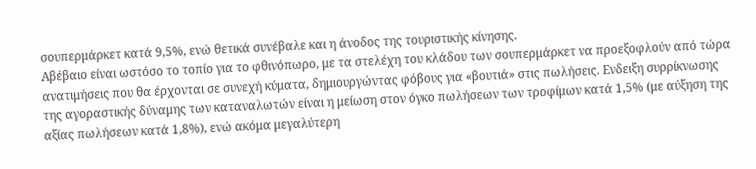σουπερμάρκετ κατά 9,5%, ενώ θετικά συνέβαλε και η άνοδος της τουριστικής κίνησης.
Αβέβαιο είναι ωστόσο το τοπίο για το φθινόπωρο, με τα στελέχη του κλάδου των σουπερμάρκετ να προεξοφλούν από τώρα ανατιμήσεις που θα έρχονται σε συνεχή κύματα, δημιουργώντας φόβους για «βουτιά» στις πωλήσεις. Ενδειξη συρρίκνωσης της αγοραστικής δύναμης των καταναλωτών είναι η μείωση στον όγκο πωλήσεων των τροφίμων κατά 1,5% (με αύξηση της αξίας πωλήσεων κατά 1,8%), ενώ ακόμα μεγαλύτερη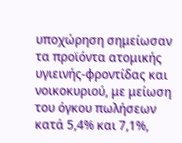υποχώρηση σημείωσαν τα προϊόντα ατομικής υγιεινής-φροντίδας και νοικοκυριού, με μείωση του όγκου πωλήσεων κατά 5,4% και 7,1%,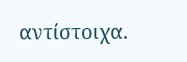αντίστοιχα.